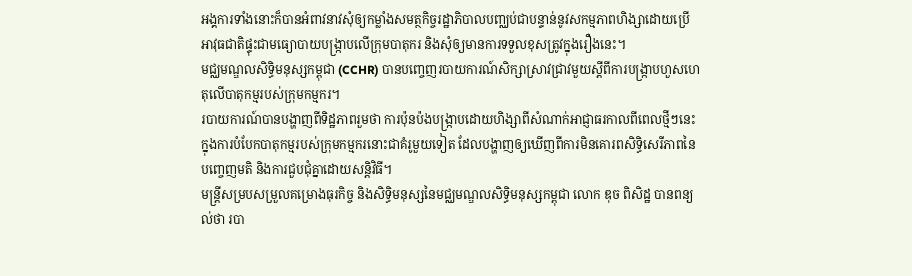អង្គការទាំងនោះក៏បានអំពាវនាវសុំឲ្យកម្លាំងសមត្ថកិច្ចរដ្ឋាភិបាលបញ្ឈប់ជាបន្ទាន់នូវសកម្មភាពហិង្សាដោយប្រើអាវុធជាតិផ្ទុះជាមធ្យោបាយបង្ក្រាបលើក្រុមបាតុករ និងសុំឲ្យមានការទទួលខុសត្រូវក្នុងរឿងនេះ។
មជ្ឈមណ្ឌលសិទ្ធិមនុស្សកម្ពុជា (CCHR) បានបញ្ចេញរបាយការណ៍សិក្សាស្រាវជ្រាវមួយស្ដីពីការបង្ក្រាបហួសហេតុលើបាតុកម្មរបស់ក្រុមកម្មករ។
របាយការណ៍បានបង្ហាញពីទិដ្ឋភាពរួមថា ការប៉ុនប៉ងបង្ក្រាបដោយហិង្សាពីសំណាក់អាជ្ញាធរកាលពីពេលថ្មីៗនេះ ក្នុងការបំបែកបាតុកម្មរបស់ក្រុមកម្មករនោះជាគំរូមួយទៀត ដែលបង្ហាញឲ្យឃើញពីការមិនគោរពសិទ្ធិសេរីភាពនៃបញ្ចេញមតិ និងការជួបជុំគ្នាដោយសន្តិវិធី។
មន្ត្រីសម្របសម្រួលគម្រោងធុរកិច្ច និងសិទ្ធិមនុស្សនៃមជ្ឈមណ្ឌលសិទ្ធិមនុស្សកម្ពុជា លោក ឌុច ពិសិដ្ឋ បានពន្យល់ថា របា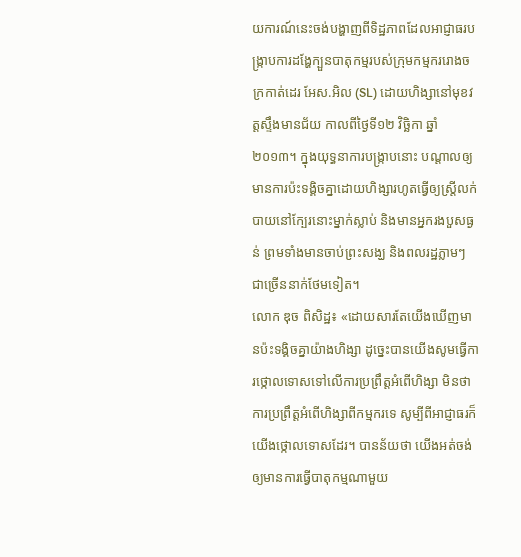យការណ៍នេះចង់បង្ហាញពីទិដ្ឋភាពដែលអាជ្ញាធរបង្ក្រាបការដង្ហែក្បួនបាតុកម្មរបស់ក្រុមកម្មកររោងចក្រកាត់ដេរ អែស.អិល (SL) ដោយហិង្សានៅមុខវត្តស្ទឹងមានជ័យ កាលពីថ្ងៃទី១២ វិច្ឆិកា ឆ្នាំ២០១៣។ ក្នុងយុទ្ធនាការបង្ក្រាបនោះ បណ្តាលឲ្យមានការប៉ះទង្គិចគ្នាដោយហិង្សារហូតធ្វើឲ្យស្ត្រីលក់បាយនៅក្បែរនោះម្នាក់ស្លាប់ និងមានអ្នករងបួសធ្ងន់ ព្រមទាំងមានចាប់ព្រះសង្ឃ និងពលរដ្ឋភ្លាមៗ ជាច្រើននាក់ថែមទៀត។
លោក ឌុច ពិសិដ្ឋ៖ «ដោយសារតែយើងឃើញមានប៉ះទង្គិចគ្នាយ៉ាងហិង្សា ដូច្នេះបានយើងសូមធ្វើការថ្កោលទោសទៅលើការប្រព្រឹត្តអំពើហិង្សា មិនថាការប្រព្រឹត្តអំពើហិង្សាពីកម្មករទេ សូម្បីពីអាជ្ញាធរក៏យើងថ្កោលទោសដែរ។ បានន័យថា យើងអត់ចង់ឲ្យមានការធ្វើបាតុកម្មណាមួយ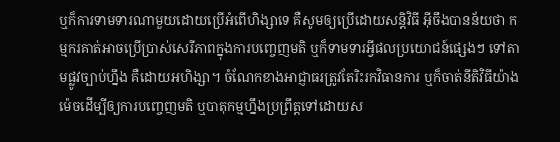ឬក៏ការទាមទារណាមួយដោយប្រើអំពើហិង្សាទេ គឺសូមឲ្យប្រើដោយសន្តិវិធី អ៊ីចឹងបានន័យថា កម្មករគាត់អាចប្រើប្រាស់សេរីភាពក្នុងការបញ្ចេញមតិ ឬក៏ទាមទារអ្វីផលប្រយោជន៍ផ្សេងៗ ទៅតាមផ្លូវច្បាប់ហ្នឹង គឺដោយអហិង្សា។ ចំណែកខាងអាជ្ញាធរត្រូវតែរិះរកវិធានការ ឬក៏ចាត់នីតិវិធីយ៉ាងម៉េចដើម្បីឲ្យការបញ្ចេញមតិ ឬបាតុកម្មហ្នឹងប្រព្រឹត្តទៅដោយស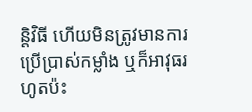ន្តិវិធី ហើយមិនត្រូវមានការប្រើប្រាស់កម្លាំង ឬក៏អាវុធរហូតប៉ះ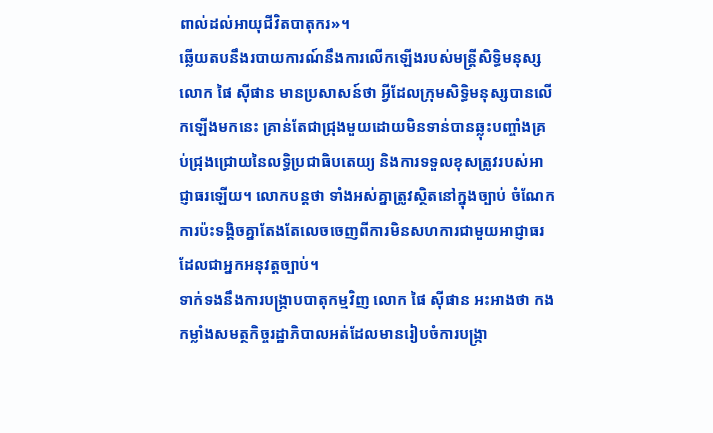ពាល់ដល់អាយុជីវិតបាតុករ»។
ឆ្លើយតបនឹងរបាយការណ៍នឹងការលើកឡើងរបស់មន្ត្រីសិទ្ធិមនុស្ស លោក ផៃ ស៊ីផាន មានប្រសាសន៍ថា អ្វីដែលក្រុមសិទ្ធិមនុស្សបានលើកឡើងមកនេះ គ្រាន់តែជាជ្រុងមួយដោយមិនទាន់បានឆ្លុះបញ្ចាំងគ្រប់ជ្រុងជ្រោយនៃលទ្ធិប្រជាធិបតេយ្យ និងការទទួលខុសត្រូវរបស់អាជ្ញាធរឡើយ។ លោកបន្តថា ទាំងអស់គ្នាត្រូវស្ថិតនៅក្នុងច្បាប់ ចំណែកការប៉ះទង្គិចគ្នាតែងតែលេចចេញពីការមិនសហការជាមួយអាជ្ញាធរដែលជាអ្នកអនុវត្តច្បាប់។
ទាក់ទងនឹងការបង្ក្រាបបាតុកម្មវិញ លោក ផៃ ស៊ីផាន អះអាងថា កងកម្លាំងសមត្ថកិច្ចរដ្ឋាភិបាលអត់ដែលមានរៀបចំការបង្ក្រា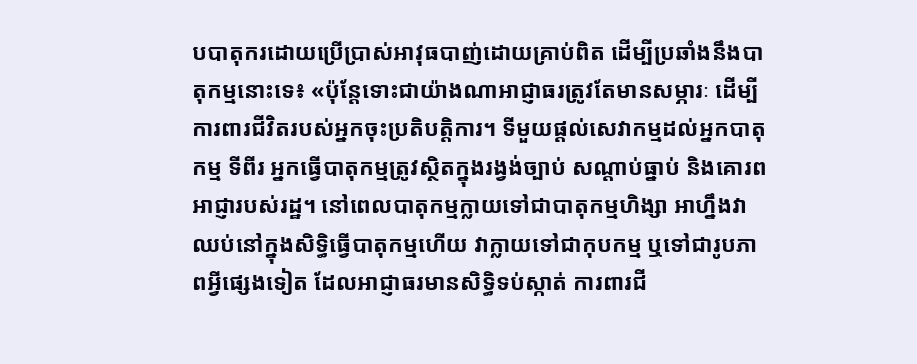បបាតុករដោយប្រើប្រាស់អាវុធបាញ់ដោយគ្រាប់ពិត ដើម្បីប្រឆាំងនឹងបាតុកម្មនោះទេ៖ «ប៉ុន្តែទោះជាយ៉ាងណាអាជ្ញាធរត្រូវតែមានសម្ភារៈ ដើម្បីការពារជីវិតរបស់អ្នកចុះប្រតិបត្តិការ។ ទីមួយផ្ដល់សេវាកម្មដល់អ្នកបាតុកម្ម ទីពីរ អ្នកធ្វើបាតុកម្មត្រូវស្ថិតក្នុងរង្វង់ច្បាប់ សណ្តាប់ធ្នាប់ និងគោរពអាជ្ញារបស់រដ្ឋ។ នៅពេលបាតុកម្មក្លាយទៅជាបាតុកម្មហិង្សា អាហ្នឹងវាឈប់នៅក្នុងសិទ្ធិធ្វើបាតុកម្មហើយ វាក្លាយទៅជាកុបកម្ម ឬទៅជារូបភាពអ្វីផ្សេងទៀត ដែលអាជ្ញាធរមានសិទ្ធិទប់ស្កាត់ ការពារជី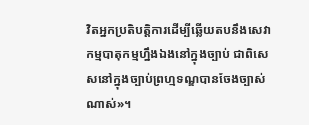វិតអ្នកប្រតិបត្តិការដើម្បីឆ្លើយតបនឹងសេវាកម្មបាតុកម្មហ្នឹងឯងនៅក្នុងច្បាប់ ជាពិសេសនៅក្នុងច្បាប់ព្រហ្មទណ្ឌបានចែងច្បាស់ណាស់»។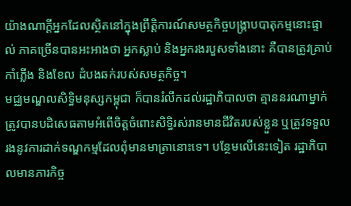យ៉ាងណាក្តីអ្នកដែលស្ថិតនៅក្នុងព្រឹត្តិការណ៍សមត្ថកិច្ចបង្ក្រាបបាតុកម្មនោះផ្ទាល់ ភាគច្រើនបានអះអាងថា អ្នកស្លាប់ និងអ្នករងរបួសទាំងនោះ គឺបានត្រូវគ្រាប់កាំភ្លើង និងខែល ដំបងឆក់របស់សមត្ថកិច្ច។
មជ្ឈមណ្ឌលសិទ្ធិមនុស្សកម្ពុជា ក៏បានរំលឹកដល់រដ្ឋាភិបាលថា គ្មាននរណាម្នាក់ត្រូវបានបដិសេធតាមអំពើចិត្តចំពោះសិទ្ធិរស់រានមានជីវិតរបស់ខ្លួន ឬត្រូវទទួលរងនូវការដាក់ទណ្ឌកម្មដែលពុំមានមាត្រានោះទេ។ បន្ថែមលើនេះទៀត រដ្ឋាភិបាលមានភារកិច្ច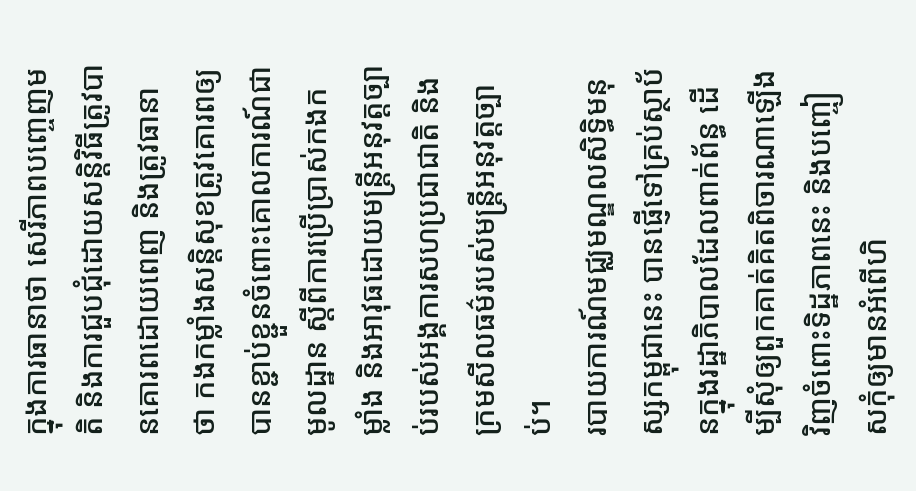ក្នុងការធានាថា សេរីភាពបញ្ចេញមតិ និងការជួបជុំដោយសន្តិវិធីត្រូវបានគោរពដោយពេញ និងត្រូវធានាថា កងកម្លាំងសន្តិសុខត្រូវគោរពឲ្យបានខ្ជាប់ខ្ជួនចំពោះគោលការណ៍ជាមូលដ្ឋាន ស្ដីពីការប្រើប្រាស់កងកម្លាំង និងអាវុធដោយមន្ត្រីអនុវត្តច្បាប់របស់អង្គការសហប្រជាជាតិ និងក្រមសីលធម៌របស់មន្ត្រីអនុវត្តច្បាប់។
របាយការណ៍មជ្ឈមណ្ឌលសិទ្ធិមនុស្សកម្ពុជានេះ បានផ្ញើទៅគ្រប់ស្ថាប័នក្នុងរដ្ឋាភិបាលដែលពាក់ព័ន្ធ ដើម្បីសុំឲ្យពួកគាត់គិតពិចារណាឡើងវិញចំពោះទិដ្ឋភាពនេះ និងបញ្ចៀសកុំឲ្យមានអំពើហិ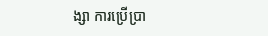ង្សា ការប្រើប្រា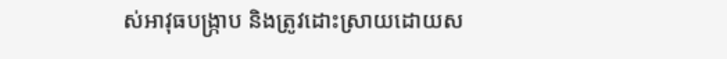ស់អាវុធបង្ក្រាប និងត្រូវដោះស្រាយដោយស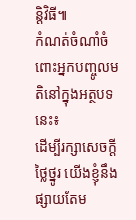ន្តិវិធី៕
កំណត់ចំណាំចំពោះអ្នកបញ្ចូលមតិនៅក្នុងអត្ថបទនេះ៖
ដើម្បីរក្សាសេចក្ដីថ្លៃថ្នូរ យើងខ្ញុំនឹងផ្សាយតែម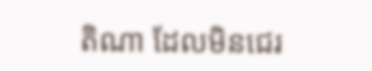តិណា ដែលមិនជេរ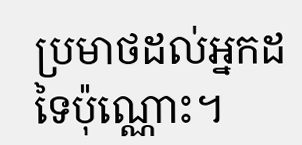ប្រមាថដល់អ្នកដទៃប៉ុណ្ណោះ។